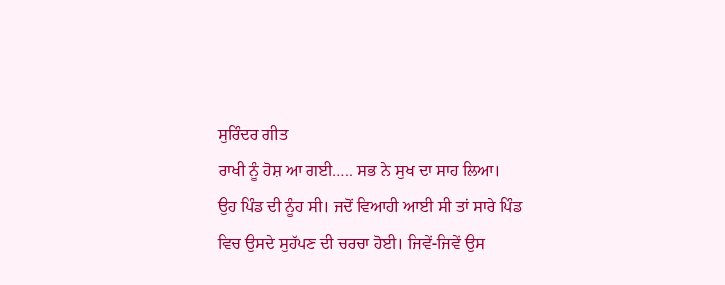ਸੁਰਿੰਦਰ ਗੀਤ
ਰਾਖੀ ਨੂੰ ਹੋਸ਼ ਆ ਗਈ….. ਸਭ ਨੇ ਸੁਖ ਦਾ ਸਾਹ ਲਿਆ।
ਉਹ ਪਿੰਡ ਦੀ ਨੂੰਹ ਸੀ। ਜਦੋਂ ਵਿਆਹੀ ਆਈ ਸੀ ਤਾਂ ਸਾਰੇ ਪਿੰਡ ਵਿਚ ਉਸਦੇ ਸੁਹੱਪਣ ਦੀ ਚਰਚਾ ਹੋਈ। ਜਿਵੇਂ-ਜਿਵੇਂ ਉਸ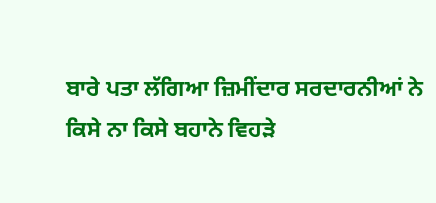ਬਾਰੇ ਪਤਾ ਲੱਗਿਆ ਜ਼ਿਮੀਂਦਾਰ ਸਰਦਾਰਨੀਆਂ ਨੇ ਕਿਸੇ ਨਾ ਕਿਸੇ ਬਹਾਨੇ ਵਿਹੜੇ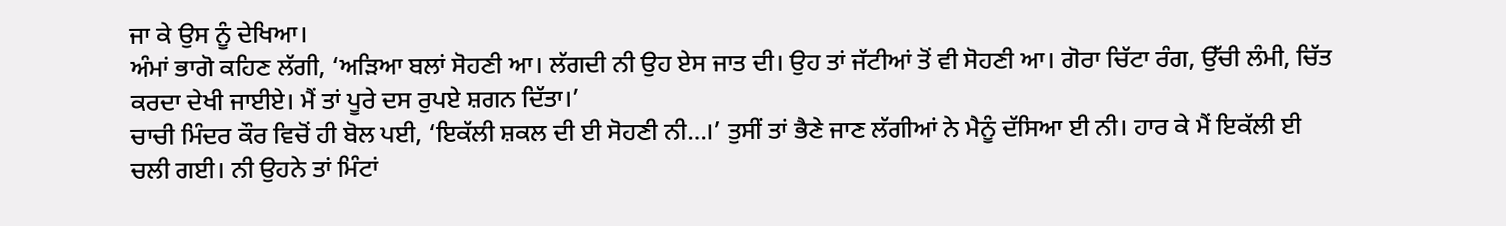ਜਾ ਕੇ ਉਸ ਨੂੰ ਦੇਖਿਆ।
ਅੰਮਾਂ ਭਾਗੋ ਕਹਿਣ ਲੱਗੀ, ‘ਅੜਿਆ ਬਲਾਂ ਸੋਹਣੀ ਆ। ਲੱਗਦੀ ਨੀ ਉਹ ਏਸ ਜਾਤ ਦੀ। ਉਹ ਤਾਂ ਜੱਟੀਆਂ ਤੋਂ ਵੀ ਸੋਹਣੀ ਆ। ਗੋਰਾ ਚਿੱਟਾ ਰੰਗ, ਉੱਚੀ ਲੰਮੀ, ਚਿੱਤ ਕਰਦਾ ਦੇਖੀ ਜਾਈਏ। ਮੈਂ ਤਾਂ ਪੂਰੇ ਦਸ ਰੁਪਏ ਸ਼ਗਨ ਦਿੱਤਾ।’
ਚਾਚੀ ਮਿੰਦਰ ਕੌਰ ਵਿਚੋਂ ਹੀ ਬੋਲ ਪਈ, ‘ਇਕੱਲੀ ਸ਼ਕਲ ਦੀ ਈ ਸੋਹਣੀ ਨੀ…।’ ਤੁਸੀਂ ਤਾਂ ਭੈਣੇ ਜਾਣ ਲੱਗੀਆਂ ਨੇ ਮੈਨੂੰ ਦੱਸਿਆ ਈ ਨੀ। ਹਾਰ ਕੇ ਮੈਂ ਇਕੱਲੀ ਈ ਚਲੀ ਗਈ। ਨੀ ਉਹਨੇ ਤਾਂ ਮਿੰਟਾਂ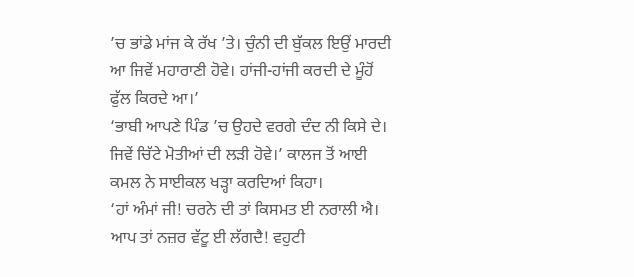’ਚ ਭਾਂਡੇ ਮਾਂਜ ਕੇ ਰੱਖ ’ਤੇ। ਚੁੰਨੀ ਦੀ ਬੁੱਕਲ ਇਉਂ ਮਾਰਦੀ ਆ ਜਿਵੇਂ ਮਹਾਰਾਣੀ ਹੋਵੇ। ਹਾਂਜੀ-ਹਾਂਜੀ ਕਰਦੀ ਦੇ ਮੂੰਹੋਂ ਫੁੱਲ ਕਿਰਦੇ ਆ।’
‘ਭਾਬੀ ਆਪਣੇ ਪਿੰਡ ’ਚ ਉਹਦੇ ਵਰਗੇ ਦੰਦ ਨੀ ਕਿਸੇ ਦੇ। ਜਿਵੇਂ ਚਿੱਟੇ ਮੋਤੀਆਂ ਦੀ ਲੜੀ ਹੋਵੇ।’ ਕਾਲਜ ਤੋਂ ਆਈ ਕਮਲ ਨੇ ਸਾਈਕਲ ਖੜ੍ਹਾ ਕਰਦਿਆਂ ਕਿਹਾ।
‘ਹਾਂ ਅੰਮਾਂ ਜੀ! ਚਰਨੇ ਦੀ ਤਾਂ ਕਿਸਮਤ ਈ ਨਰਾਲੀ ਐ। ਆਪ ਤਾਂ ਨਜ਼ਰ ਵੱਟੂ ਈ ਲੱਗਦੈ! ਵਹੁਟੀ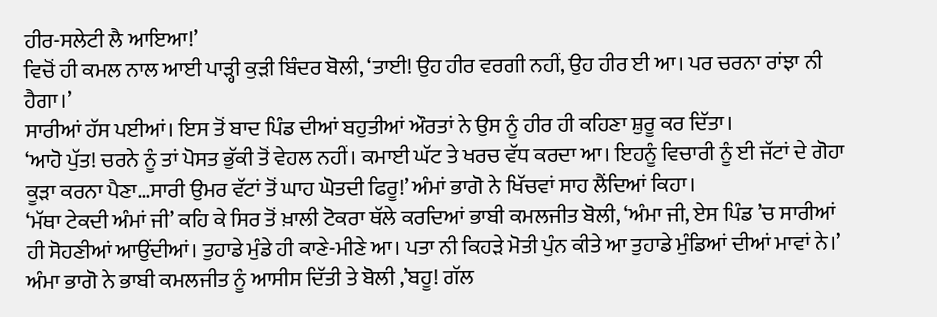ਹੀਰ-ਸਲੇਟੀ ਲੈ ਆਇਆ!’
ਵਿਚੋਂ ਹੀ ਕਮਲ ਨਾਲ ਆਈ ਪਾੜ੍ਹੀ ਕੁੜੀ ਬਿੰਦਰ ਬੋਲੀ, ‘ਤਾਈ! ਉਹ ਹੀਰ ਵਰਗੀ ਨਹੀਂ, ਉਹ ਹੀਰ ਈ ਆ। ਪਰ ਚਰਨਾ ਰਾਂਝਾ ਨੀ ਹੈਗਾ।’
ਸਾਰੀਆਂ ਹੱਸ ਪਈਆਂ। ਇਸ ਤੋਂ ਬਾਦ ਪਿੰਡ ਦੀਆਂ ਬਹੁਤੀਆਂ ਔਰਤਾਂ ਨੇ ਉਸ ਨੂੰ ਹੀਰ ਹੀ ਕਹਿਣਾ ਸ਼ੁਰੂ ਕਰ ਦਿੱਤਾ।
‘ਆਹੋ ਪੁੱਤ! ਚਰਨੇ ਨੂੰ ਤਾਂ ਪੋਸਤ ਭੁੱਕੀ ਤੋਂ ਵੇਹਲ ਨਹੀਂ। ਕਮਾਈ ਘੱਟ ਤੇ ਖਰਚ ਵੱਧ ਕਰਦਾ ਆ। ਇਹਨੂੰ ਵਿਚਾਰੀ ਨੂੰ ਈ ਜੱਟਾਂ ਦੇ ਗੋਹਾ ਕੂੜਾ ਕਰਨਾ ਪੈਣਾ…ਸਾਰੀ ਉਮਰ ਵੱਟਾਂ ਤੋਂ ਘਾਹ ਘੋਤਦੀ ਫਿਰੂ!’ ਅੰਮਾਂ ਭਾਗੋ ਨੇ ਖਿੱਚਵਾਂ ਸਾਹ ਲੈਂਦਿਆਂ ਕਿਹਾ।
‘ਮੱਥਾ ਟੇਕਦੀ ਅੰਮਾਂ ਜੀ’ ਕਹਿ ਕੇ ਸਿਰ ਤੋਂ ਖ਼ਾਲੀ ਟੋਕਰਾ ਥੱਲੇ ਕਰਦਿਆਂ ਭਾਬੀ ਕਮਲਜੀਤ ਬੋਲੀ, ‘ਅੰਮਾ ਜੀ, ਏਸ ਪਿੰਡ ’ਚ ਸਾਰੀਆਂ ਹੀ ਸੋਹਣੀਆਂ ਆਉਂਦੀਆਂ। ਤੁਹਾਡੇ ਮੁੰਡੇ ਹੀ ਕਾਣੇ-ਮੀਣੇ ਆ। ਪਤਾ ਨੀ ਕਿਹੜੇ ਮੋਤੀ ਪੁੰਨ ਕੀਤੇ ਆ ਤੁਹਾਡੇ ਮੁੰਡਿਆਂ ਦੀਆਂ ਮਾਵਾਂ ਨੇ।’
ਅੰਮਾ ਭਾਗੋ ਨੇ ਭਾਬੀ ਕਮਲਜੀਤ ਨੂੰ ਆਸੀਸ ਦਿੱਤੀ ਤੇ ਬੋਲੀ ,’ਬਹੂ! ਗੱਲ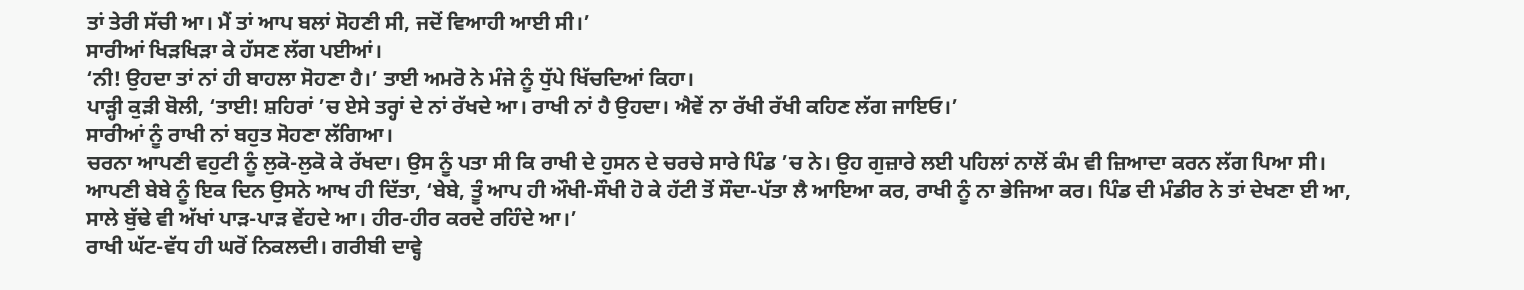ਤਾਂ ਤੇਰੀ ਸੱਚੀ ਆ। ਮੈਂ ਤਾਂ ਆਪ ਬਲਾਂ ਸੋਹਣੀ ਸੀ, ਜਦੋਂ ਵਿਆਹੀ ਆਈ ਸੀ।’
ਸਾਰੀਆਂ ਖਿੜਖਿੜਾ ਕੇ ਹੱਸਣ ਲੱਗ ਪਈਆਂ।
‘ਨੀ! ਉਹਦਾ ਤਾਂ ਨਾਂ ਹੀ ਬਾਹਲਾ ਸੋਹਣਾ ਹੈ।’ ਤਾਈ ਅਮਰੋ ਨੇ ਮੰਜੇ ਨੂੰ ਧੁੱਪੇ ਖਿੱਚਦਿਆਂ ਕਿਹਾ।
ਪਾੜ੍ਹੀ ਕੁੜੀ ਬੋਲੀ, ‘ਤਾਈ! ਸ਼ਹਿਰਾਂ ’ਚ ਏਸੇ ਤਰ੍ਹਾਂ ਦੇ ਨਾਂ ਰੱਖਦੇ ਆ। ਰਾਖੀ ਨਾਂ ਹੈ ਉਹਦਾ। ਐਵੇਂ ਨਾ ਰੱਖੀ ਰੱਖੀ ਕਹਿਣ ਲੱਗ ਜਾਇਓ।’
ਸਾਰੀਆਂ ਨੂੰ ਰਾਖੀ ਨਾਂ ਬਹੁਤ ਸੋਹਣਾ ਲੱਗਿਆ।
ਚਰਨਾ ਆਪਣੀ ਵਹੁਟੀ ਨੂੰ ਲੁਕੋ-ਲੁਕੋ ਕੇ ਰੱਖਦਾ। ਉਸ ਨੂੰ ਪਤਾ ਸੀ ਕਿ ਰਾਖੀ ਦੇ ਹੁਸਨ ਦੇ ਚਰਚੇ ਸਾਰੇ ਪਿੰਡ ’ਚ ਨੇ। ਉਹ ਗੁਜ਼ਾਰੇ ਲਈ ਪਹਿਲਾਂ ਨਾਲੋਂ ਕੰਮ ਵੀ ਜ਼ਿਆਦਾ ਕਰਨ ਲੱਗ ਪਿਆ ਸੀ। ਆਪਣੀ ਬੇਬੇ ਨੂੰ ਇਕ ਦਿਨ ਉਸਨੇ ਆਖ ਹੀ ਦਿੱਤਾ, ‘ਬੇਬੇ, ਤੂੰ ਆਪ ਹੀ ਔਖੀ-ਸੌਖੀ ਹੋ ਕੇ ਹੱਟੀ ਤੋਂ ਸੌਦਾ-ਪੱਤਾ ਲੈ ਆਇਆ ਕਰ, ਰਾਖੀ ਨੂੰ ਨਾ ਭੇਜਿਆ ਕਰ। ਪਿੰਡ ਦੀ ਮੰਡੀਰ ਨੇ ਤਾਂ ਦੇਖਣਾ ਈ ਆ, ਸਾਲੇ ਬੁੱਢੇ ਵੀ ਅੱਖਾਂ ਪਾੜ-ਪਾੜ ਵੇਂਹਦੇ ਆ। ਹੀਰ-ਹੀਰ ਕਰਦੇ ਰਹਿੰਦੇ ਆ।’
ਰਾਖੀ ਘੱਟ-ਵੱਧ ਹੀ ਘਰੋਂ ਨਿਕਲਦੀ। ਗਰੀਬੀ ਦਾਵ੍ਹੇ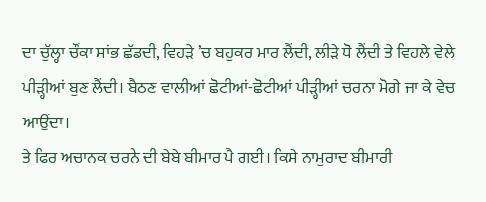ਦਾ ਚੁੱਲ੍ਹਾ ਚੌਂਕਾ ਸਾਂਭ ਛੱਡਦੀ, ਵਿਹੜੇ ’ਚ ਬਹੁਕਰ ਮਾਰ ਲੈਂਦੀ, ਲੀੜੇ ਧੋ ਲੈਂਦੀ ਤੇ ਵਿਹਲੇ ਵੇਲੇ ਪੀੜ੍ਹੀਆਂ ਬੁਣ ਲੈਂਦੀ। ਬੈਠਣ ਵਾਲੀਆਂ ਛੋਟੀਆਂ-ਛੋਟੀਆਂ ਪੀੜ੍ਹੀਆਂ ਚਰਨਾ ਮੋਗੇ ਜਾ ਕੇ ਵੇਚ ਆਉਂਦਾ।
ਤੇ ਫਿਰ ਅਚਾਨਕ ਚਰਨੇ ਦੀ ਬੇਬੇ ਬੀਮਾਰ ਪੈ ਗਈ। ਕਿਸੇ ਨਾਮੁਰਾਦ ਬੀਮਾਰੀ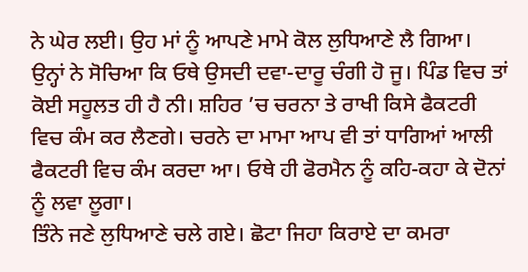ਨੇ ਘੇਰ ਲਈ। ਉਹ ਮਾਂ ਨੂੰ ਆਪਣੇ ਮਾਮੇ ਕੋਲ ਲੁਧਿਆਣੇ ਲੈ ਗਿਆ। ਉਨ੍ਹਾਂ ਨੇ ਸੋਚਿਆ ਕਿ ਓਥੇ ਉਸਦੀ ਦਵਾ-ਦਾਰੂ ਚੰਗੀ ਹੋ ਜੂ। ਪਿੰਡ ਵਿਚ ਤਾਂ ਕੋਈ ਸਹੂਲਤ ਹੀ ਹੈ ਨੀ। ਸ਼ਹਿਰ ’ਚ ਚਰਨਾ ਤੇ ਰਾਖੀ ਕਿਸੇ ਫੈਕਟਰੀ ਵਿਚ ਕੰਮ ਕਰ ਲੈਣਗੇ। ਚਰਨੇ ਦਾ ਮਾਮਾ ਆਪ ਵੀ ਤਾਂ ਧਾਗਿਆਂ ਆਲੀ ਫੈਕਟਰੀ ਵਿਚ ਕੰਮ ਕਰਦਾ ਆ। ਓਥੇ ਹੀ ਫੋਰਮੈਨ ਨੂੰ ਕਹਿ-ਕਹਾ ਕੇ ਦੋਨਾਂ ਨੂੰ ਲਵਾ ਲੂਗਾ।
ਤਿੰਨੇ ਜਣੇ ਲੁਧਿਆਣੇ ਚਲੇ ਗਏ। ਛੋਟਾ ਜਿਹਾ ਕਿਰਾਏ ਦਾ ਕਮਰਾ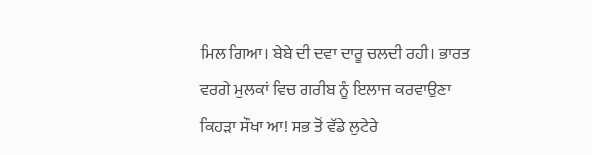ਮਿਲ ਗਿਆ। ਬੇਬੇ ਦੀ ਦਵਾ ਦਾਰੂ ਚਲਦੀ ਰਹੀ। ਭਾਰਤ ਵਰਗੇ ਮੁਲਕਾਂ ਵਿਚ ਗਰੀਬ ਨੂੰ ਇਲਾਜ ਕਰਵਾਉਣਾ ਕਿਹੜਾ ਸੌਖਾ ਆ! ਸਭ ਤੋਂ ਵੱਡੇ ਲੁਟੇਰੇ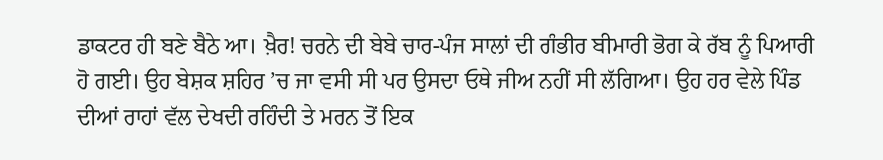ਡਾਕਟਰ ਹੀ ਬਣੇ ਬੈਠੇ ਆ। ਖ਼ੈਰ! ਚਰਨੇ ਦੀ ਬੇਬੇ ਚਾਰ-ਪੰਜ ਸਾਲਾਂ ਦੀ ਗੰਭੀਰ ਬੀਮਾਰੀ ਭੋਗ ਕੇ ਰੱਬ ਨੂੰ ਪਿਆਰੀ ਹੋ ਗਈ। ਉਹ ਬੇਸ਼ਕ ਸ਼ਹਿਰ ’ਚ ਜਾ ਵਸੀ ਸੀ ਪਰ ਉਸਦਾ ਓਥੇ ਜੀਅ ਨਹੀਂ ਸੀ ਲੱਗਿਆ। ਉਹ ਹਰ ਵੇਲੇ ਪਿੰਡ ਦੀਆਂ ਰਾਹਾਂ ਵੱਲ ਦੇਖਦੀ ਰਹਿੰਦੀ ਤੇ ਮਰਨ ਤੋਂ ਇਕ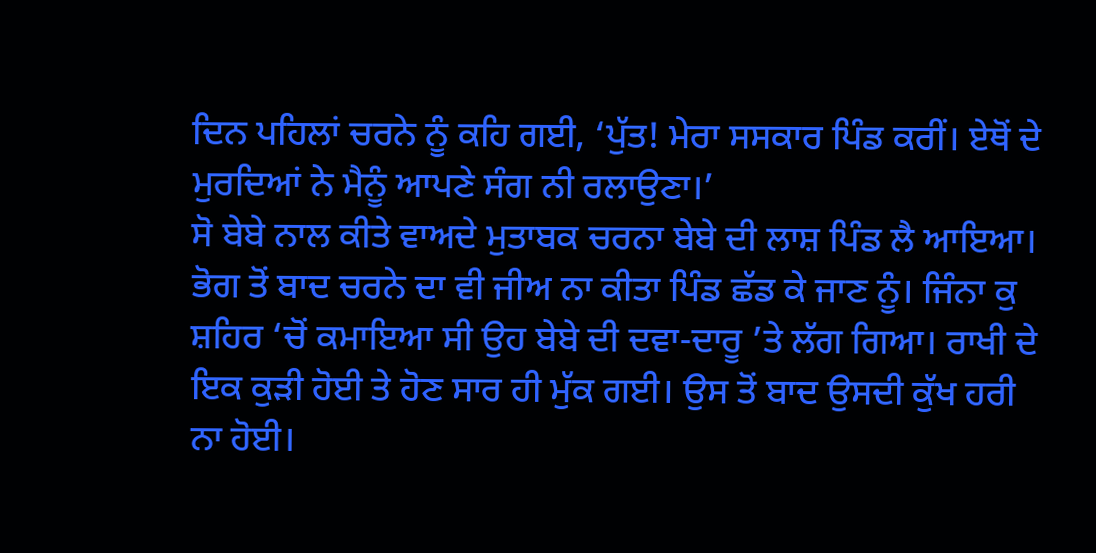ਦਿਨ ਪਹਿਲਾਂ ਚਰਨੇ ਨੂੰ ਕਹਿ ਗਈ, ‘ਪੁੱਤ! ਮੇਰਾ ਸਸਕਾਰ ਪਿੰਡ ਕਰੀਂ। ਏਥੋਂ ਦੇ ਮੁਰਦਿਆਂ ਨੇ ਮੈਨੂੰ ਆਪਣੇ ਸੰਗ ਨੀ ਰਲਾਉਣਾ।’
ਸੋ ਬੇਬੇ ਨਾਲ ਕੀਤੇ ਵਾਅਦੇ ਮੁਤਾਬਕ ਚਰਨਾ ਬੇਬੇ ਦੀ ਲਾਸ਼ ਪਿੰਡ ਲੈ ਆਇਆ। ਭੋਗ ਤੋਂ ਬਾਦ ਚਰਨੇ ਦਾ ਵੀ ਜੀਅ ਨਾ ਕੀਤਾ ਪਿੰਡ ਛੱਡ ਕੇ ਜਾਣ ਨੂੰ। ਜਿੰਨਾ ਕੁ ਸ਼ਹਿਰ ‘ਚੋਂ ਕਮਾਇਆ ਸੀ ਉਹ ਬੇਬੇ ਦੀ ਦਵਾ-ਦਾਰੂ ’ਤੇ ਲੱਗ ਗਿਆ। ਰਾਖੀ ਦੇ ਇਕ ਕੁੜੀ ਹੋਈ ਤੇ ਹੋਣ ਸਾਰ ਹੀ ਮੁੱਕ ਗਈ। ਉਸ ਤੋਂ ਬਾਦ ਉਸਦੀ ਕੁੱਖ ਹਰੀ ਨਾ ਹੋਈ।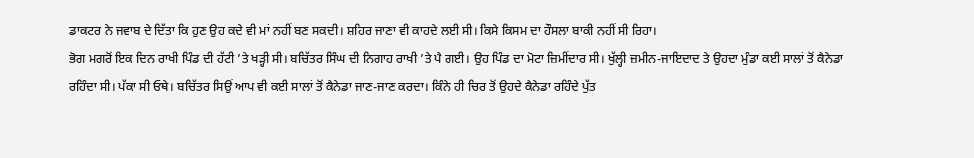ਡਾਕਟਰ ਨੇ ਜਵਾਬ ਦੇ ਦਿੱਤਾ ਕਿ ਹੁਣ ਉਹ ਕਦੇ ਵੀ ਮਾਂ ਨਹੀਂ ਬਣ ਸਕਦੀ। ਸ਼ਹਿਰ ਜਾਣਾ ਵੀ ਕਾਹਦੇ ਲਈ ਸੀ। ਕਿਸੇ ਕਿਸਮ ਦਾ ਹੌਸਲਾ ਬਾਕੀ ਨਹੀਂ ਸੀ ਰਿਹਾ।
ਭੋਗ ਮਗਰੋਂ ਇਕ ਦਿਨ ਰਾਖੀ ਪਿੰਡ ਦੀ ਹੱਟੀ ’ਤੇ ਖੜ੍ਹੀ ਸੀ। ਬਚਿੱਤਰ ਸਿੰਘ ਦੀ ਨਿਗਾਹ ਰਾਖੀ ’ਤੇ ਪੈ ਗਈ। ਉਹ ਪਿੰਡ ਦਾ ਮੋਟਾ ਜ਼ਿਮੀਂਦਾਰ ਸੀ। ਖੁੱਲ੍ਹੀ ਜ਼ਮੀਨ-ਜਾਇਦਾਦ ਤੇ ਉਹਦਾ ਮੁੰਡਾ ਕਈ ਸਾਲਾਂ ਤੋਂ ਕੈਨੇਡਾ ਰਹਿੰਦਾ ਸੀ। ਪੱਕਾ ਸੀ ਓਥੇ। ਬਚਿੱਤਰ ਸਿਉਂ ਆਪ ਵੀ ਕਈ ਸਾਲਾਂ ਤੋਂ ਕੈਨੇਡਾ ਜਾਣ-ਜਾਣ ਕਰਦਾ। ਕਿੰਨੇ ਹੀ ਚਿਰ ਤੋਂ ਉਹਦੇ ਕੈਨੇਡਾ ਰਹਿੰਦੇ ਪੁੱਤ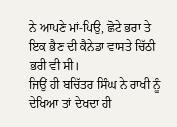ਨੇ ਆਪਣੇ ਮਾਂ-ਪਿਉ, ਛੋਟੇ ਭਰਾ ਤੇ ਇਕ ਭੈਣ ਦੀ ਕੈਨੇਡਾ ਵਾਸਤੇ ਚਿੱਠੀ ਭਰੀ ਵੀ ਸੀ।
ਜਿਉਂ ਹੀ ਬਚਿੱਤਰ ਸਿੰਘ ਨੇ ਰਾਖੀ ਨੂੰ ਦੇਖਿਆ ਤਾਂ ਦੇਖਦਾ ਹੀ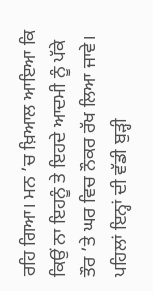ਰਹਿ ਗਿਆ। ਮਨ ’ਚ ਖ਼ਿਆਲ ਆਇਆ ਕਿ ਕਿਉਂ ਨਾ ਇਹਨੂੰ ਤੇ ਇਹਦੇ ਆਦਮੀ ਨੂੰ ਪੱਕੇ ਤੌਰ ’ਤੇ ਘਰ ਵਿਚ ਨੌਕਰ ਰੱਖ ਲਿਆ ਜਾਵੇ। ਪਹਿਲਾਂ ਇਨ੍ਹਾਂ ਦੀ ਵੱਡੀ ਬੁੜ੍ਹੀ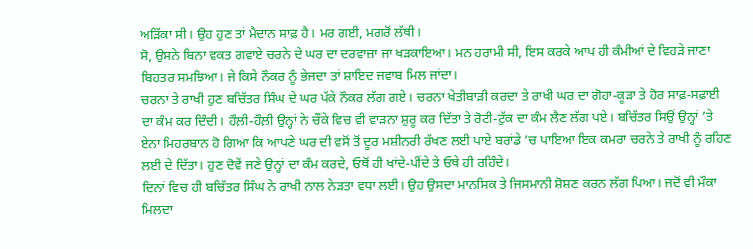ਅੜਿੱਕਾ ਸੀ। ਉਹ ਹੁਣ ਤਾਂ ਮੈਦਾਨ ਸਾਫ਼ ਹੈ। ਮਰ ਗਈ, ਮਗਰੋਂ ਲੱਥੀ।
ਸੋ, ਉਸਨੇ ਬਿਨਾ ਵਕਤ ਗਵਾਏ ਚਰਨੇ ਦੇ ਘਰ ਦਾ ਦਰਵਾਜ਼ਾ ਜਾ ਖੜਕਾਇਆ। ਮਨ ਹਰਾਮੀ ਸੀ, ਇਸ ਕਰਕੇ ਆਪ ਹੀ ਕੰਮੀਆਂ ਦੇ ਵਿਹੜੇ ਜਾਣਾ ਬਿਹਤਰ ਸਮਝਿਆ। ਜੇ ਕਿਸੇ ਨੌਕਰ ਨੂੰ ਭੇਜਦਾ ਤਾਂ ਸ਼ਾਇਦ ਜਵਾਬ ਮਿਲ ਜਾਂਦਾ।
ਚਰਨਾ ਤੇ ਰਾਖੀ ਹੁਣ ਬਚਿੱਤਰ ਸਿੰਘ ਦੇ ਘਰ ਪੱਕੇ ਨੌਕਰ ਲੱਗ ਗਏ। ਚਰਨਾ ਖੇਤੀਬਾੜੀ ਕਰਦਾ ਤੇ ਰਾਖੀ ਘਰ ਦਾ ਗੋਹਾ-ਕੂੜਾ ਤੇ ਹੋਰ ਸਾਫ਼-ਸਫ਼ਾਈ ਦਾ ਕੰਮ ਕਰ ਦਿੰਦੀ। ਹੌਲ਼ੀ-ਹੌਲ਼ੀ ਉਨ੍ਹਾਂ ਨੇ ਚੌਂਕੇ ਵਿਚ ਵੀ ਵਾੜਨਾ ਸ਼ੁਰੂ ਕਰ ਦਿੱਤਾ ਤੇ ਰੋਟੀ-ਟੁੱਕ ਦਾ ਕੰਮ ਲੈਣ ਲੱਗ ਪਏ। ਬਚਿੱਤਰ ਸਿਉਂ ਉਨ੍ਹਾਂ ’ਤੇ ਏਨਾ ਮਿਹਰਬਾਨ ਹੋ ਗਿਆ ਕਿ ਆਪਣੇ ਘਰ ਦੀ ਵਸੋਂ ਤੋਂ ਦੂਰ ਮਸ਼ੀਨਰੀ ਰੱਖਣ ਲਈ ਪਾਏ ਬਰਾਂਡੇ ’ਚ ਪਾਇਆ ਇਕ ਕਮਰਾ ਚਰਨੇ ਤੇ ਰਾਖੀ ਨੂੰ ਰਹਿਣ ਲਈ ਦੇ ਦਿੱਤਾ। ਹੁਣ ਦੋਵੇਂ ਜਣੇ ਉਨ੍ਹਾਂ ਦਾ ਕੰਮ ਕਰਦੇ, ਓਥੋਂ ਹੀ ਖਾਂਦੇ-ਪੀਂਦੇ ਤੇ ਓਥੇ ਹੀ ਰਹਿੰਦੇ।
ਦਿਨਾਂ ਵਿਚ ਹੀ ਬਚਿੱਤਰ ਸਿੰਘ ਨੇ ਰਾਖੀ ਨਾਲ ਨੇੜਤਾ ਵਧਾ ਲਈ। ਉਹ ਉਸਦਾ ਮਾਨਸਿਕ ਤੇ ਜਿਸਮਾਨੀ ਸ਼ੋਸ਼ਣ ਕਰਨ ਲੱਗ ਪਿਆ। ਜਦੋਂ ਵੀ ਮੌਕਾ ਮਿਲਦਾ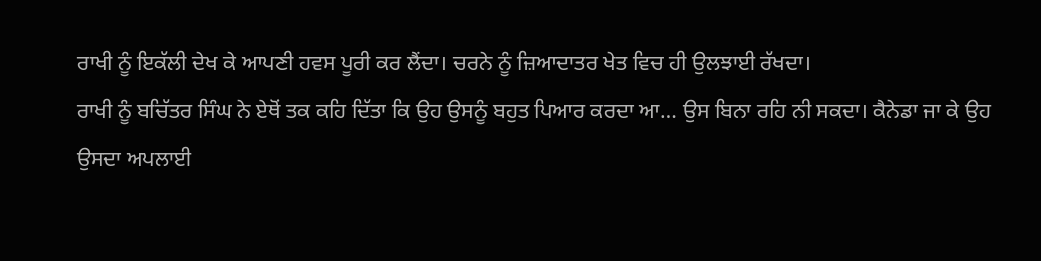ਰਾਖੀ ਨੂੰ ਇਕੱਲੀ ਦੇਖ ਕੇ ਆਪਣੀ ਹਵਸ ਪੂਰੀ ਕਰ ਲੈਂਦਾ। ਚਰਨੇ ਨੂੰ ਜ਼ਿਆਦਾਤਰ ਖੇਤ ਵਿਚ ਹੀ ਉਲਝਾਈ ਰੱਖਦਾ।
ਰਾਖੀ ਨੂੰ ਬਚਿੱਤਰ ਸਿੰਘ ਨੇ ਏਥੋਂ ਤਕ ਕਹਿ ਦਿੱਤਾ ਕਿ ਉਹ ਉਸਨੂੰ ਬਹੁਤ ਪਿਆਰ ਕਰਦਾ ਆ… ਉਸ ਬਿਨਾ ਰਹਿ ਨੀ ਸਕਦਾ। ਕੈਨੇਡਾ ਜਾ ਕੇ ਉਹ ਉਸਦਾ ਅਪਲਾਈ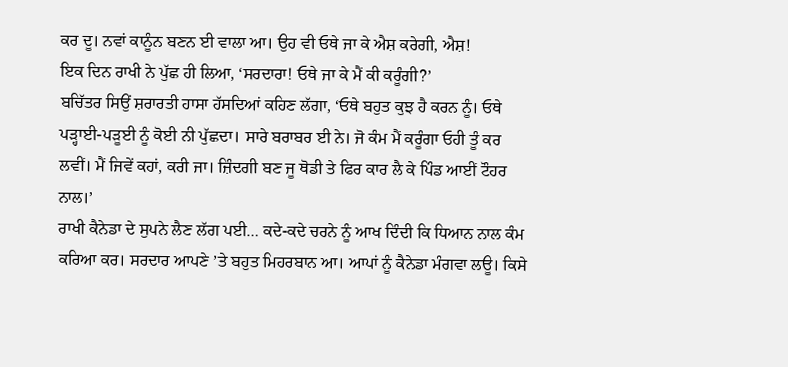ਕਰ ਦੂ। ਨਵਾਂ ਕਾਨੂੰਨ ਬਣਨ ਈ ਵਾਲਾ ਆ। ਉਹ ਵੀ ਓਥੇ ਜਾ ਕੇ ਐਸ਼ ਕਰੇਗੀ, ਐਸ਼!
ਇਕ ਦਿਨ ਰਾਖੀ ਨੇ ਪੁੱਛ ਹੀ ਲਿਆ, ‘ਸਰਦਾਰਾ! ਓਥੇ ਜਾ ਕੇ ਮੈਂ ਕੀ ਕਰੂੰਗੀ?’
ਬਚਿੱਤਰ ਸਿਉਂ ਸ਼ਰਾਰਤੀ ਹਾਸਾ ਹੱਸਦਿਆਂ ਕਹਿਣ ਲੱਗਾ, ‘ਓਥੇ ਬਹੁਤ ਕੁਝ ਹੈ ਕਰਨ ਨੂੰ। ਓਥੇ ਪੜ੍ਹਾਈ-ਪੜੂਈ ਨੂੰ ਕੋਈ ਨੀ ਪੁੱਛਦਾ। ਸਾਰੇ ਬਰਾਬਰ ਈ ਨੇ। ਜੋ ਕੰਮ ਮੈਂ ਕਰੂੰਗਾ ਓਹੀ ਤੂੰ ਕਰ ਲਵੀਂ। ਮੈਂ ਜਿਵੇਂ ਕਹਾਂ, ਕਰੀ ਜਾ। ਜ਼ਿੰਦਗੀ ਬਣ ਜੂ ਥੋਡੀ ਤੇ ਫਿਰ ਕਾਰ ਲੈ ਕੇ ਪਿੰਡ ਆਈਂ ਟੌਹਰ ਨਾਲ।’
ਰਾਖੀ ਕੈਨੇਡਾ ਦੇ ਸੁਪਨੇ ਲੈਣ ਲੱਗ ਪਈ… ਕਦੇ-ਕਦੇ ਚਰਨੇ ਨੂੰ ਆਖ ਦਿੰਦੀ ਕਿ ਧਿਆਨ ਨਾਲ ਕੰਮ ਕਰਿਆ ਕਰ। ਸਰਦਾਰ ਆਪਣੇ ’ਤੇ ਬਹੁਤ ਮਿਹਰਬਾਨ ਆ। ਆਪਾਂ ਨੂੰ ਕੈਨੇਡਾ ਮੰਗਵਾ ਲਊ। ਕਿਸੇ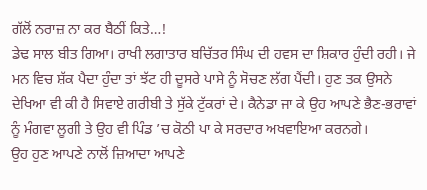ਗੱਲੋਂ ਨਰਾਜ਼ ਨਾ ਕਰ ਬੈਠੀਂ ਕਿਤੇ…!
ਡੇਢ ਸਾਲ ਬੀਤ ਗਿਆ। ਰਾਖੀ ਲਗਾਤਾਰ ਬਚਿੱਤਰ ਸਿੰਘ ਦੀ ਹਵਸ ਦਾ ਸ਼ਿਕਾਰ ਹੁੰਦੀ ਰਹੀ। ਜੇ ਮਨ ਵਿਚ ਸ਼ੱਕ ਪੈਦਾ ਹੁੰਦਾ ਤਾਂ ਝੱਟ ਹੀ ਦੂਸਰੇ ਪਾਸੇ ਨੂੰ ਸੋਚਣ ਲੱਗ ਪੈਂਦੀ। ਹੁਣ ਤਕ ਉਸਨੇ ਦੇਖਿਆ ਵੀ ਕੀ ਹੈ ਸਿਵਾਏ ਗਰੀਬੀ ਤੇ ਸੁੱਕੇ ਟੁੱਕਰਾਂ ਦੇ। ਕੈਨੇਡਾ ਜਾ ਕੇ ਉਹ ਆਪਣੇ ਭੈਣ-ਭਰਾਵਾਂ ਨੂੰ ਮੰਗਵਾ ਲੂਗੀ ਤੇ ਉਹ ਵੀ ਪਿੰਡ ’ਚ ਕੋਠੀ ਪਾ ਕੇ ਸਰਦਾਰ ਅਖਵਾਇਆ ਕਰਨਗੇ।
ਉਹ ਹੁਣ ਆਪਣੇ ਨਾਲੋਂ ਜ਼ਿਆਦਾ ਆਪਣੇ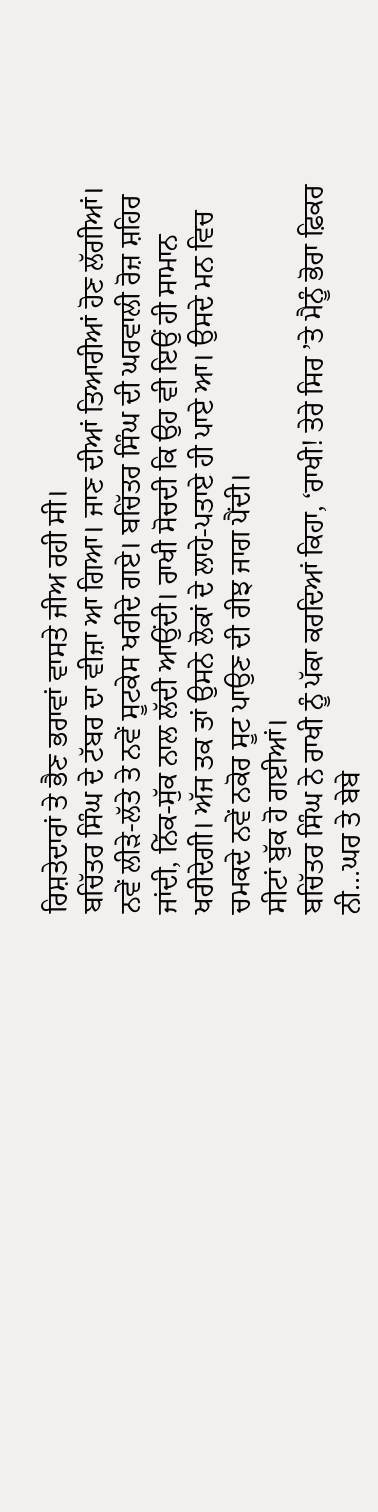ਰਿਸ਼ਤੇਦਾਰਾਂ ਤੇ ਭੈਣ ਭਰਾਵਾਂ ਵਾਸਤੇ ਜੀਅ ਰਹੀ ਸੀ।
ਬਚਿੱਤਰ ਸਿੰਘ ਦੇ ਟੱਬਰ ਦਾ ਵੀਜ਼ਾ ਆ ਗਿਆ। ਜਾਣ ਦੀਆਂ ਤਿਆਰੀਆਂ ਹੋਣ ਲੱਗੀਆਂ। ਨਵੇਂ ਲੀੜੇ-ਲੱਤੇ ਤੇ ਨਵੇਂ ਸੂਟਕੇਸ ਖਰੀਦੇ ਗਏ। ਬਚਿੱਤਰ ਸਿੰਘ ਦੀ ਘਰਵਾਲੀ ਰੋਜ਼ ਸ਼ਹਿਰ ਜਾਂਦੀ, ਨਿੱਕ-ਸੁੱਕ ਨਾਲ ਲੱਦੀ ਆਉਂਦੀ। ਰਾਖੀ ਸੋਚਦੀ ਕਿ ਉਹ ਵੀ ਇਉਂ ਹੀ ਸਾਮਾਨ ਖਰੀਦੇਗੀ। ਅੱਜ ਤਕ ਤਾਂ ਉਸਨੇ ਲੋਕਾਂ ਦੇ ਲਾਹੇ-ਪਤਾਏ ਹੀ ਪਾਏ ਆ। ਉਸਦੇ ਮਨ ਵਿਚ ਚਮਕਦੇ ਨਵੇਂ ਨਕੋਰ ਸੂਟ ਪਾਉਣ ਦੀ ਰੀਝ ਜਾਗ ਪੈਂਦੀ।
ਸੀਟਾਂ ਬੁੱਕ ਹੋ ਗਈਆਂ।
ਬਚਿੱਤਰ ਸਿੰਘ ਨੇ ਰਾਖੀ ਨੂੰ ਪੱਕਾ ਕਰਦਿਆਂ ਕਿਹਾ, ‘ਰਾਖੀ! ਤੇਰੇ ਸਿਰ ’ਤੇ ਮੈਨੂੰ ਭੋਰਾ ਫ਼ਿਕਰ ਨੀ…ਘਰ ਤੇ ਬੇਬੇ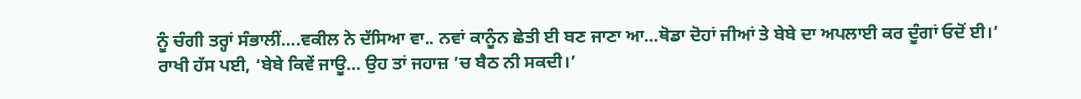ਨੂੰ ਚੰਗੀ ਤਰ੍ਹਾਂ ਸੰਭਾਲੀਂ….ਵਕੀਲ ਨੇ ਦੱਸਿਆ ਵਾ.. ਨਵਾਂ ਕਾਨੂੰਨ ਛੇਤੀ ਈ ਬਣ ਜਾਣਾ ਆ…ਥੋਡਾ ਦੋਹਾਂ ਜੀਆਂ ਤੇ ਬੇਬੇ ਦਾ ਅਪਲਾਈ ਕਰ ਦੂੰਗਾਂ ਓਦੋਂ ਈ।’
ਰਾਖੀ ਹੱਸ ਪਈ, ‘ਬੇਬੇ ਕਿਵੇਂ ਜਾਊ… ਉਹ ਤਾਂ ਜਹਾਜ਼ ’ਚ ਬੈਠ ਨੀ ਸਕਦੀ।’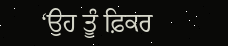‘ਉਹ ਤੂੰ ਫ਼ਿਕਰ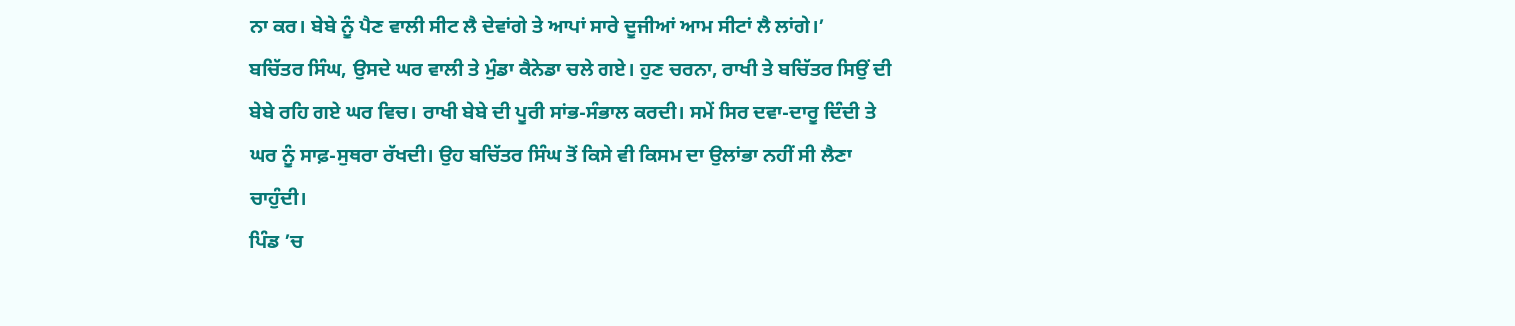ਨਾ ਕਰ। ਬੇਬੇ ਨੂੰ ਪੈਣ ਵਾਲੀ ਸੀਟ ਲੈ ਦੇਵਾਂਗੇ ਤੇ ਆਪਾਂ ਸਾਰੇ ਦੂਜੀਆਂ ਆਮ ਸੀਟਾਂ ਲੈ ਲਾਂਗੇ।’
ਬਚਿੱਤਰ ਸਿੰਘ, ਉਸਦੇ ਘਰ ਵਾਲੀ ਤੇ ਮੁੰਡਾ ਕੈਨੇਡਾ ਚਲੇ ਗਏ। ਹੁਣ ਚਰਨਾ, ਰਾਖੀ ਤੇ ਬਚਿੱਤਰ ਸਿਉਂ ਦੀ ਬੇਬੇ ਰਹਿ ਗਏ ਘਰ ਵਿਚ। ਰਾਖੀ ਬੇਬੇ ਦੀ ਪੂਰੀ ਸਾਂਭ-ਸੰਭਾਲ ਕਰਦੀ। ਸਮੇਂ ਸਿਰ ਦਵਾ-ਦਾਰੂ ਦਿੰਦੀ ਤੇ ਘਰ ਨੂੰ ਸਾਫ਼-ਸੁਥਰਾ ਰੱਖਦੀ। ਉਹ ਬਚਿੱਤਰ ਸਿੰਘ ਤੋਂ ਕਿਸੇ ਵੀ ਕਿਸਮ ਦਾ ਉਲਾਂਭਾ ਨਹੀਂ ਸੀ ਲੈਣਾ ਚਾਹੁੰਦੀ।
ਪਿੰਡ ’ਚ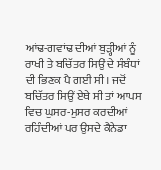ਆਂਢ-ਗਵਾਂਢ ਦੀਆਂ ਬੁੜ੍ਹੀਆਂ ਨੂੰ ਰਾਖੀ ਤੇ ਬਚਿੱਤਰ ਸਿਉਂ ਦੇ ਸੰਬੰਧਾਂ ਦੀ ਭਿਣਕ ਪੈ ਗਈ ਸੀ। ਜਦੋਂ ਬਚਿੱਤਰ ਸਿਉਂ ਏਥੇ ਸੀ ਤਾਂ ਆਪਸ ਵਿਚ ਘੁਸਰ-ਮੁਸਰ ਕਰਦੀਆਂ ਰਹਿੰਦੀਆਂ ਪਰ ਉਸਦੇ ਕੈਨੇਡਾ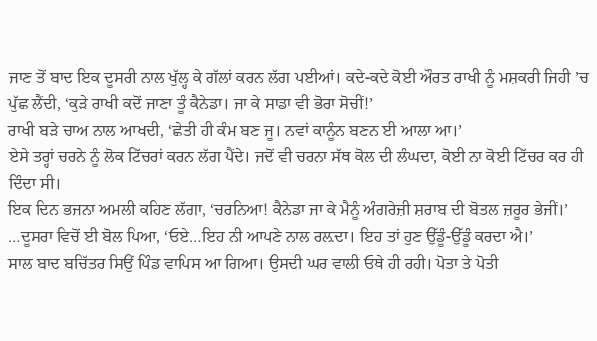ਜਾਣ ਤੋਂ ਬਾਦ ਇਕ ਦੂਸਰੀ ਨਾਲ ਖੁੱਲ੍ਹ ਕੇ ਗੱਲਾਂ ਕਰਨ ਲੱਗ ਪਈਆਂ। ਕਦੇ-ਕਦੇ ਕੋਈ ਔਰਤ ਰਾਖੀ ਨੂੰ ਮਸ਼ਕਰੀ ਜਿਹੀ ’ਚ ਪੁੱਛ ਲੈਂਦੀ, ‘ਕੁੜੇ ਰਾਖੀ ਕਦੋਂ ਜਾਣਾ ਤੂੰ ਕੈਨੇਡਾ। ਜਾ ਕੇ ਸਾਡਾ ਵੀ ਭੋਰਾ ਸੋਚੀਂ!’
ਰਾਖੀ ਬੜੇ ਚਾਅ ਨਾਲ ਆਖਦੀ, ‘ਛੇਤੀ ਹੀ ਕੰਮ ਬਣ ਜੂ। ਨਵਾਂ ਕਾਨੂੰਨ ਬਣਨ ਈ ਆਲਾ ਆ।’
ਏਸੇ ਤਰ੍ਹਾਂ ਚਰਨੇ ਨੂੰ ਲੋਕ ਟਿੱਚਰਾਂ ਕਰਨ ਲੱਗ ਪੈਂਦੇ। ਜਦੋਂ ਵੀ ਚਰਨਾ ਸੱਥ ਕੋਲ ਦੀ ਲੰਘਦਾ, ਕੋਈ ਨਾ ਕੋਈ ਟਿੱਚਰ ਕਰ ਹੀ ਦਿੰਦਾ ਸੀ।
ਇਕ ਦਿਨ ਭਜਨਾ ਅਮਲੀ ਕਹਿਣ ਲੱਗਾ, ‘ਚਰਨਿਆ! ਕੈਨੇਡਾ ਜਾ ਕੇ ਮੈਨੂੰ ਅੰਗਰੇਜ਼ੀ ਸ਼ਰਾਬ ਦੀ ਬੋਤਲ ਜ਼ਰੂਰ ਭੇਜੀਂ।’
…ਦੂਸਰਾ ਵਿਚੋਂ ਈ ਬੋਲ ਪਿਆ, ‘ਓਏ…ਇਹ ਨੀ ਆਪਣੇ ਨਾਲ ਰਲ਼ਦਾ। ਇਹ ਤਾਂ ਹੁਣ ਉੱਡੂੰ-ਉੱਡੂੰ ਕਰਦਾ ਐ।’
ਸਾਲ ਬਾਦ ਬਚਿੱਤਰ ਸਿਉਂ ਪਿੰਡ ਵਾਪਿਸ ਆ ਗਿਆ। ਉਸਦੀ ਘਰ ਵਾਲੀ ਓਥੇ ਹੀ ਰਹੀ। ਪੋਤਾ ਤੇ ਪੋਤੀ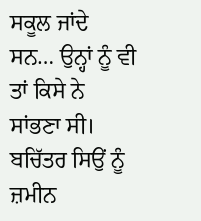ਸਕੂਲ ਜਾਂਦੇ ਸਨ… ਉਨ੍ਹਾਂ ਨੂੰ ਵੀ ਤਾਂ ਕਿਸੇ ਨੇ ਸਾਂਭਣਾ ਸੀ। ਬਚਿੱਤਰ ਸਿਉਂ ਨੂੰ ਜ਼ਮੀਨ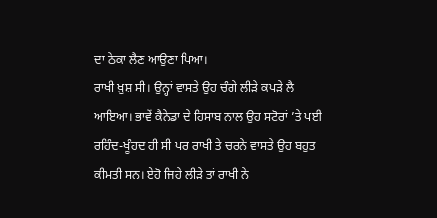ਦਾ ਠੇਕਾ ਲੈਣ ਆਉਣਾ ਪਿਆ।
ਰਾਖੀ ਖ਼ੁਸ਼ ਸੀ। ਉਨ੍ਹਾਂ ਵਾਸਤੇ ਉਹ ਚੰਗੇ ਲੀੜੇ ਕਪੜੇ ਲੈ ਆਇਆ। ਭਾਵੇਂ ਕੈਨੇਡਾ ਦੇ ਹਿਸਾਬ ਨਾਲ ਉਹ ਸਟੋਰਾਂ ’ਤੇ ਪਈ ਰਹਿੰਦ-ਖੂੰਹਦ ਹੀ ਸੀ ਪਰ ਰਾਖੀ ਤੇ ਚਰਨੇ ਵਾਸਤੇ ਉਹ ਬਹੁਤ ਕੀਮਤੀ ਸਨ। ਏਹੋ ਜਿਹੇ ਲੀੜੇ ਤਾਂ ਰਾਖੀ ਨੇ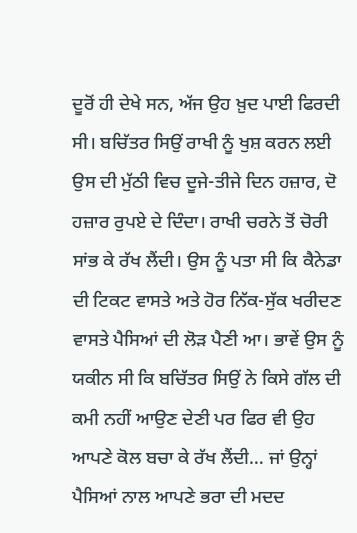ਦੂਰੋਂ ਹੀ ਦੇਖੇ ਸਨ, ਅੱਜ ਉਹ ਖ਼ੁਦ ਪਾਈ ਫਿਰਦੀ ਸੀ। ਬਚਿੱਤਰ ਸਿਉਂ ਰਾਖੀ ਨੂੰ ਖੁਸ਼ ਕਰਨ ਲਈ ਉਸ ਦੀ ਮੁੱਠੀ ਵਿਚ ਦੂਜੇ-ਤੀਜੇ ਦਿਨ ਹਜ਼ਾਰ, ਦੋ ਹਜ਼ਾਰ ਰੁਪਏ ਦੇ ਦਿੰਦਾ। ਰਾਖੀ ਚਰਨੇ ਤੋਂ ਚੋਰੀ ਸਾਂਭ ਕੇ ਰੱਖ ਲੈਂਦੀ। ਉਸ ਨੂੰ ਪਤਾ ਸੀ ਕਿ ਕੈਨੇਡਾ ਦੀ ਟਿਕਟ ਵਾਸਤੇ ਅਤੇ ਹੋਰ ਨਿੱਕ-ਸੁੱਕ ਖਰੀਦਣ ਵਾਸਤੇ ਪੈਸਿਆਂ ਦੀ ਲੋੜ ਪੈਣੀ ਆ। ਭਾਵੇਂ ਉਸ ਨੂੰ ਯਕੀਨ ਸੀ ਕਿ ਬਚਿੱਤਰ ਸਿਉਂ ਨੇ ਕਿਸੇ ਗੱਲ ਦੀ ਕਮੀ ਨਹੀਂ ਆਉਣ ਦੇਣੀ ਪਰ ਫਿਰ ਵੀ ਉਹ ਆਪਣੇ ਕੋਲ ਬਚਾ ਕੇ ਰੱਖ ਲੈਂਦੀ… ਜਾਂ ਉਨ੍ਹਾਂ ਪੈਸਿਆਂ ਨਾਲ ਆਪਣੇ ਭਰਾ ਦੀ ਮਦਦ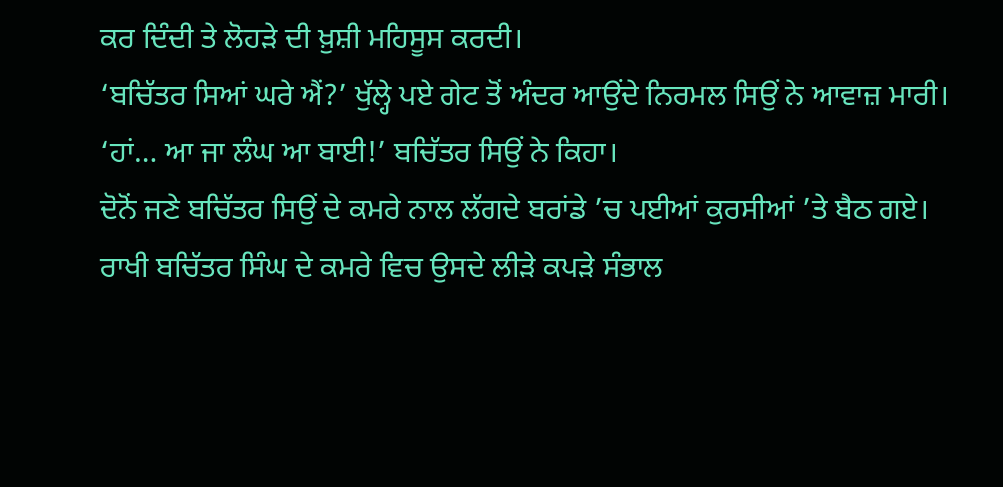ਕਰ ਦਿੰਦੀ ਤੇ ਲੋਹੜੇ ਦੀ ਖ਼ੁਸ਼ੀ ਮਹਿਸੂਸ ਕਰਦੀ।
‘ਬਚਿੱਤਰ ਸਿਆਂ ਘਰੇ ਐਂ?’ ਖੁੱਲ੍ਹੇ ਪਏ ਗੇਟ ਤੋਂ ਅੰਦਰ ਆਉਂਦੇ ਨਿਰਮਲ ਸਿਉਂ ਨੇ ਆਵਾਜ਼ ਮਾਰੀ।
‘ਹਾਂ… ਆ ਜਾ ਲੰਘ ਆ ਬਾਈ!’ ਬਚਿੱਤਰ ਸਿਉਂ ਨੇ ਕਿਹਾ।
ਦੋਨੋਂ ਜਣੇ ਬਚਿੱਤਰ ਸਿਉਂ ਦੇ ਕਮਰੇ ਨਾਲ ਲੱਗਦੇ ਬਰਾਂਡੇ ’ਚ ਪਈਆਂ ਕੁਰਸੀਆਂ ’ਤੇ ਬੈਠ ਗਏ।
ਰਾਖੀ ਬਚਿੱਤਰ ਸਿੰਘ ਦੇ ਕਮਰੇ ਵਿਚ ਉਸਦੇ ਲੀੜੇ ਕਪੜੇ ਸੰਭਾਲ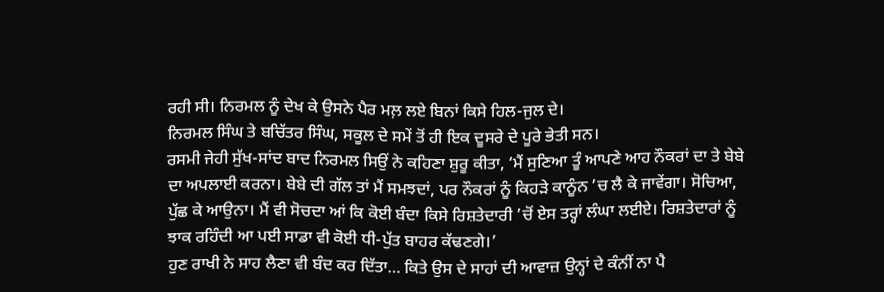ਰਹੀ ਸੀ। ਨਿਰਮਲ ਨੂੰ ਦੇਖ ਕੇ ਉਸਨੇ ਪੈਰ ਮਲ਼ ਲਏ ਬਿਨਾਂ ਕਿਸੇ ਹਿਲ-ਜੁਲ ਦੇ।
ਨਿਰਮਲ ਸਿੰਘ ਤੇ ਬਚਿੱਤਰ ਸਿੰਘ, ਸਕੂਲ ਦੇ ਸਮੇਂ ਤੋਂ ਹੀ ਇਕ ਦੂਸਰੇ ਦੇ ਪੂਰੇ ਭੇਤੀ ਸਨ।
ਰਸਮੀ ਜੇਹੀ ਸੁੱਖ-ਸਾਂਦ ਬਾਦ ਨਿਰਮਲ ਸਿਉਂ ਨੇ ਕਹਿਣਾ ਸ਼ੁਰੂ ਕੀਤਾ, ‘ਮੈਂ ਸੁਣਿਆ ਤੂੰ ਆਪਣੇ ਆਹ ਨੌਕਰਾਂ ਦਾ ਤੇ ਬੇਬੇ ਦਾ ਅਪਲਾਈ ਕਰਨਾ। ਬੇਬੇ ਦੀ ਗੱਲ ਤਾਂ ਮੈਂ ਸਮਝਦਾਂ, ਪਰ ਨੌਕਰਾਂ ਨੂੰ ਕਿਹੜੇ ਕਾਨੂੰਨ ’ਚ ਲੈ ਕੇ ਜਾਵੇਂਗਾ। ਸੋਚਿਆ, ਪੁੱਛ ਕੇ ਆਉਨਾ। ਮੈਂ ਵੀ ਸੋਚਦਾ ਆਂ ਕਿ ਕੋਈ ਬੰਦਾ ਕਿਸੇ ਰਿਸ਼ਤੇਦਾਰੀ ’ਚੋਂ ਏਸ ਤਰ੍ਹਾਂ ਲੰਘਾ ਲਈਏ। ਰਿਸ਼ਤੇਦਾਰਾਂ ਨੂੰ ਝਾਕ ਰਹਿੰਦੀ ਆ ਪਈ ਸਾਡਾ ਵੀ ਕੋਈ ਧੀ-ਪੁੱਤ ਬਾਹਰ ਕੱਢਣਗੇ।’
ਹੁਣ ਰਾਖੀ ਨੇ ਸਾਹ ਲੈਣਾ ਵੀ ਬੰਦ ਕਰ ਦਿੱਤਾ… ਕਿਤੇ ਉਸ ਦੇ ਸਾਹਾਂ ਦੀ ਆਵਾਜ਼ ਉਨ੍ਹਾਂ ਦੇ ਕੰਨੀਂ ਨਾ ਪੈ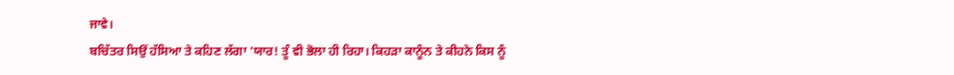ਜਾਵੇ।
ਬਚਿੱਤਰ ਸਿਉਂ ਹੱਸਿਆ ਤੇ ਕਹਿਣ ਲੱਗਾ ‘ਯਾਰ! ਤੂੰ ਵੀ ਭੋਲਾ ਹੀ ਰਿਹਾ। ਕਿਹੜਾ ਕਾਨੂੰਨ ਤੇ ਕੀਹਨੇ ਕਿਸ ਨੂੰ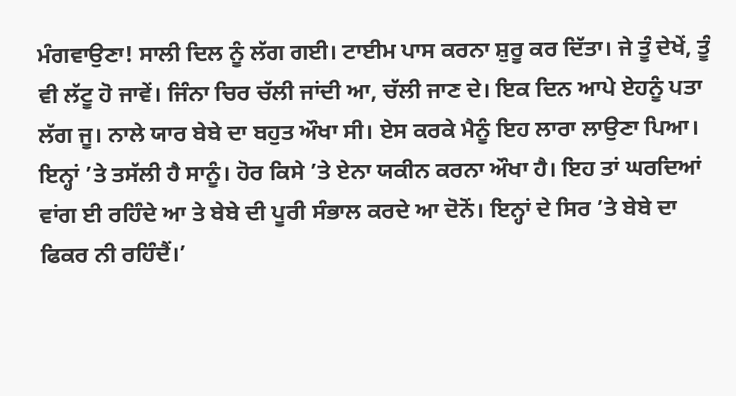ਮੰਗਵਾਉਣਾ! ਸਾਲੀ ਦਿਲ ਨੂੰ ਲੱਗ ਗਈ। ਟਾਈਮ ਪਾਸ ਕਰਨਾ ਸ਼ੁਰੂ ਕਰ ਦਿੱਤਾ। ਜੇ ਤੂੰ ਦੇਖੇਂ, ਤੂੰ ਵੀ ਲੱਟੂ ਹੋ ਜਾਵੇਂ। ਜਿੰਨਾ ਚਿਰ ਚੱਲੀ ਜਾਂਦੀ ਆ, ਚੱਲੀ ਜਾਣ ਦੇ। ਇਕ ਦਿਨ ਆਪੇ ਏਹਨੂੰ ਪਤਾ ਲੱਗ ਜੂ। ਨਾਲੇ ਯਾਰ ਬੇਬੇ ਦਾ ਬਹੁਤ ਔਖਾ ਸੀ। ਏਸ ਕਰਕੇ ਮੈਨੂੰ ਇਹ ਲਾਰਾ ਲਾਉਣਾ ਪਿਆ। ਇਨ੍ਹਾਂ ’ਤੇ ਤਸੱਲੀ ਹੈ ਸਾਨੂੰ। ਹੋਰ ਕਿਸੇ ’ਤੇ ਏਨਾ ਯਕੀਨ ਕਰਨਾ ਔਖਾ ਹੈ। ਇਹ ਤਾਂ ਘਰਦਿਆਂ ਵਾਂਗ ਈ ਰਹਿੰਦੇ ਆ ਤੇ ਬੇਬੇ ਦੀ ਪੂਰੀ ਸੰਭਾਲ ਕਰਦੇ ਆ ਦੋਨੋਂ। ਇਨ੍ਹਾਂ ਦੇ ਸਿਰ ’ਤੇ ਬੇਬੇ ਦਾ ਫਿਕਰ ਨੀ ਰਹਿੰਦੈਂ।’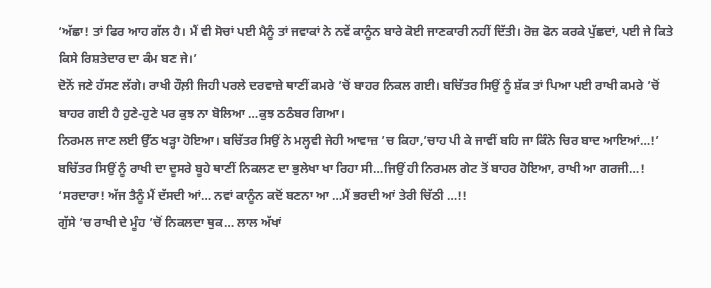‘ਅੱਛਾ! ਤਾਂ ਫਿਰ ਆਹ ਗੱਲ ਹੈ। ਮੈਂ ਵੀ ਸੋਚਾਂ ਪਈ ਮੈਨੂੰ ਤਾਂ ਜਵਾਕਾਂ ਨੇ ਨਵੇਂ ਕਾਨੂੰਨ ਬਾਰੇ ਕੋਈ ਜਾਣਕਾਰੀ ਨਹੀਂ ਦਿੱਤੀ। ਰੋਜ਼ ਫੋਨ ਕਰਕੇ ਪੁੱਛਦਾਂ, ਪਈ ਜੇ ਕਿਤੇ ਕਿਸੇ ਰਿਸ਼ਤੇਦਾਰ ਦਾ ਕੰਮ ਬਣ ਜੇ।’
ਦੋਨੋਂ ਜਣੇ ਹੱਸਣ ਲੱਗੇ। ਰਾਖੀ ਹੌਲ਼ੀ ਜਿਹੀ ਪਰਲੇ ਦਰਵਾਜ਼ੇ ਥਾਣੀਂ ਕਮਰੇ ’ਚੋਂ ਬਾਹਰ ਨਿਕਲ ਗਈ। ਬਚਿੱਤਰ ਸਿਉਂ ਨੂੰ ਸ਼ੱਕ ਤਾਂ ਪਿਆ ਪਈ ਰਾਖੀ ਕਮਰੇ ’ਚੋਂ ਬਾਹਰ ਗਈ ਹੈ ਹੁਣੇ-ਹੁਣੇ ਪਰ ਕੁਝ ਨਾ ਬੋਲਿਆ …ਕੁਝ ਠਠੰਬਰ ਗਿਆ।
ਨਿਰਮਲ ਜਾਣ ਲਈ ਉੱਠ ਖੜ੍ਹਾ ਹੋਇਆ। ਬਚਿੱਤਰ ਸਿਉਂ ਨੇ ਮਲ੍ਹਵੀ ਜੇਹੀ ਆਵਾਜ਼ ’ਚ ਕਿਹਾ,’ਚਾਹ ਪੀ ਕੇ ਜਾਵੀਂ ਬਹਿ ਜਾ ਕਿੰਨੇ ਚਿਰ ਬਾਦ ਆਇਆਂ…!’
ਬਚਿੱਤਰ ਸਿਉਂ ਨੂੰ ਰਾਖੀ ਦਾ ਦੂਸਰੇ ਬੂਹੇ ਥਾਣੀਂ ਨਿਕਲਣ ਦਾ ਭੁਲੇਖਾ ਖਾ ਰਿਹਾ ਸੀ…ਜਿਉਂ ਹੀ ਨਿਰਮਲ ਗੇਟ ਤੋਂ ਬਾਹਰ ਹੋਇਆ, ਰਾਖੀ ਆ ਗਰਜੀ…!
‘ਸਰਦਾਰਾ! ਅੱਜ ਤੈਨੂੰ ਮੈਂ ਦੱਸਦੀ ਆਂ… ਨਵਾਂ ਕਾਨੂੰਨ ਕਦੋਂ ਬਣਨਾ ਆ …ਮੈਂ ਭਰਦੀ ਆਂ ਤੇਰੀ ਚਿੱਠੀ …!!
ਗੁੱਸੇ ’ਚ ਰਾਖੀ ਦੇ ਮੂੰਹ ’ਚੋਂ ਨਿਕਲਦਾ ਥੁਕ… ਲਾਲ ਅੱਖਾਂ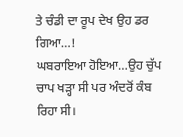ਤੇ ਚੰਡੀ ਦਾ ਰੂਪ ਦੇਖ ਉਹ ਡਰ ਗਿਆ…!
ਘਬਰਾਇਆ ਹੋਇਆ…ਉਹ ਚੁੱਪ ਚਾਪ ਖੜ੍ਹਾ ਸੀ ਪਰ ਅੰਦਰੋਂ ਕੰਬ ਰਿਹਾ ਸੀ।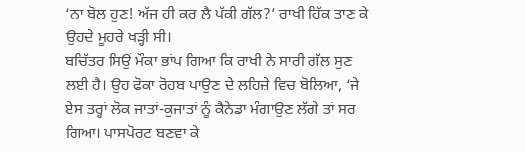‘ਨਾ ਬੋਲ ਹੁਣ! ਅੱਜ ਹੀ ਕਰ ਲੈ ਪੱਕੀ ਗੱਲ?’ ਰਾਖੀ ਹਿੱਕ ਤਾਣ ਕੇ ਉਹਦੇ ਮੂਹਰੇ ਖੜ੍ਹੀ ਸੀ।
ਬਚਿੱਤਰ ਸਿਉਂ ਮੌਕਾ ਭਾਂਪ ਗਿਆ ਕਿ ਰਾਖੀ ਨੇ ਸਾਰੀ ਗੱਲ ਸੁਣ ਲਈ ਹੈ। ਉਹ ਫੋਕਾ ਰੋਹਬ ਪਾਉਣ ਦੇ ਲਹਿਜ਼ੇ ਵਿਚ ਬੋਲਿਆ, ‘ਜੇ ਏਸ ਤਰ੍ਹਾਂ ਲੋਕ ਜਾਤਾਂ-ਕੁਜਾਤਾਂ ਨੂੰ ਕੈਨੇਡਾ ਮੰਗਾਉਣ ਲੱਗੇ ਤਾਂ ਸਰ ਗਿਆ। ਪਾਸਪੋਰਟ ਬਣਵਾ ਕੇ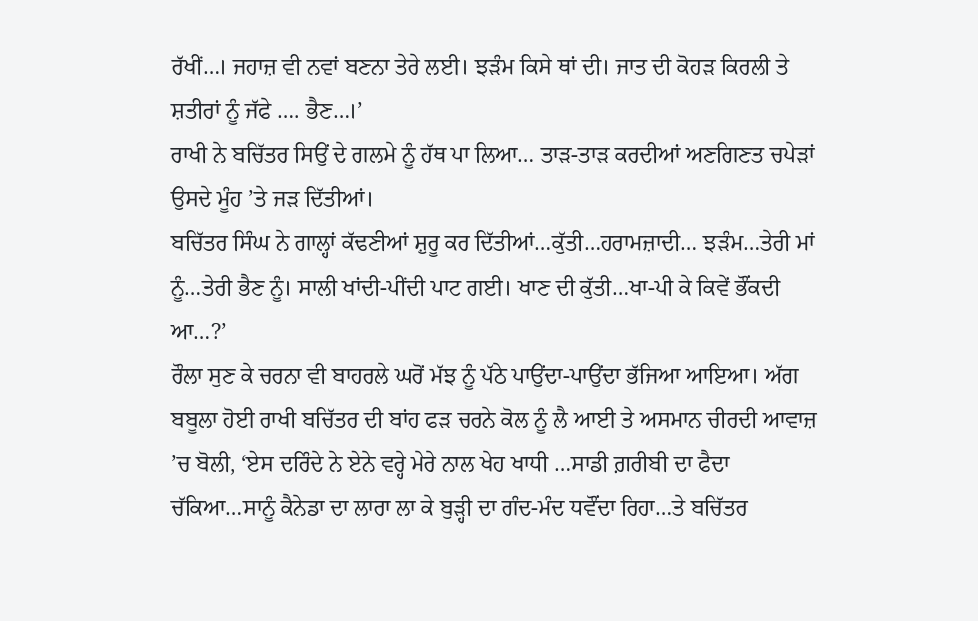ਰੱਖੀਂ…। ਜਹਾਜ਼ ਵੀ ਨਵਾਂ ਬਣਨਾ ਤੇਰੇ ਲਈ। ਝੜੰਮ ਕਿਸੇ ਥਾਂ ਦੀ। ਜਾਤ ਦੀ ਕੋਹੜ ਕਿਰਲੀ ਤੇ ਸ਼ਤੀਰਾਂ ਨੂੰ ਜੱਫੇ …. ਭੈਣ…।’
ਰਾਖੀ ਨੇ ਬਚਿੱਤਰ ਸਿਉਂ ਦੇ ਗਲਮੇ ਨੂੰ ਹੱਥ ਪਾ ਲਿਆ… ਤਾੜ-ਤਾੜ ਕਰਦੀਆਂ ਅਣਗਿਣਤ ਚਪੇੜਾਂ ਉਸਦੇ ਮੂੰਹ ’ਤੇ ਜੜ ਦਿੱਤੀਆਂ।
ਬਚਿੱਤਰ ਸਿੰਘ ਨੇ ਗਾਲ੍ਹਾਂ ਕੱਢਣੀਆਂ ਸ਼ੁਰੂ ਕਰ ਦਿੱਤੀਆਂ…ਕੁੱਤੀ…ਹਰਾਮਜ਼ਾਦੀ… ਝੜੰਮ…ਤੇਰੀ ਮਾਂ ਨੂੰ…ਤੇਰੀ ਭੈਣ ਨੂੰ। ਸਾਲੀ ਖਾਂਦੀ-ਪੀਂਦੀ ਪਾਟ ਗਈ। ਖਾਣ ਦੀ ਕੁੱਤੀ…ਖਾ-ਪੀ ਕੇ ਕਿਵੇਂ ਭੌਂਕਦੀ ਆ…?’
ਰੌਲਾ ਸੁਣ ਕੇ ਚਰਨਾ ਵੀ ਬਾਹਰਲੇ ਘਰੋਂ ਮੱਝ ਨੂੰ ਪੱਠੇ ਪਾਉਂਦਾ-ਪਾਉਂਦਾ ਭੱਜਿਆ ਆਇਆ। ਅੱਗ ਬਬੂਲਾ ਹੋਈ ਰਾਖੀ ਬਚਿੱਤਰ ਦੀ ਬਾਂਹ ਫੜ ਚਰਨੇ ਕੋਲ ਨੂੰ ਲੈ ਆਈ ਤੇ ਅਸਮਾਨ ਚੀਰਦੀ ਆਵਾਜ਼ ’ਚ ਬੋਲੀ, ‘ਏਸ ਦਰਿੰਦੇ ਨੇ ਏਨੇ ਵਰ੍ਹੇ ਮੇਰੇ ਨਾਲ ਖੇਹ ਖਾਧੀ …ਸਾਡੀ ਗ਼ਰੀਬੀ ਦਾ ਫੈਦਾ ਚੱਕਿਆ…ਸਾਨੂੰ ਕੈਨੇਡਾ ਦਾ ਲਾਰਾ ਲਾ ਕੇ ਬੁੜ੍ਹੀ ਦਾ ਗੰਦ-ਮੰਦ ਧਵੌਂਦਾ ਰਿਹਾ…ਤੇ ਬਚਿੱਤਰ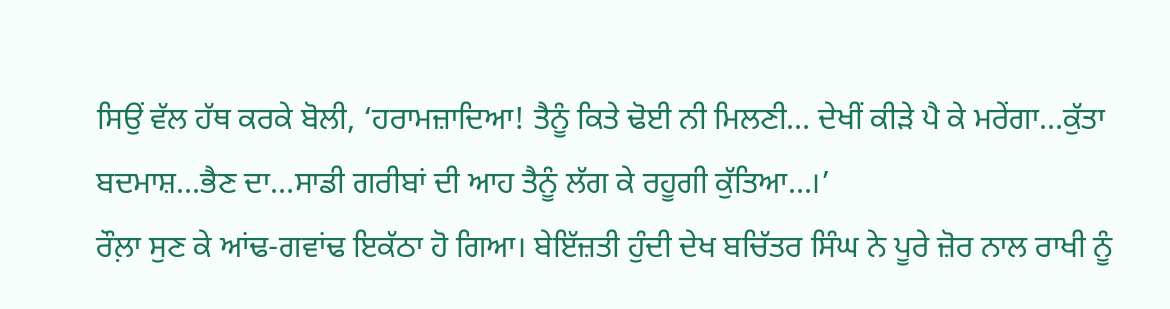ਸਿਉਂ ਵੱਲ ਹੱਥ ਕਰਕੇ ਬੋਲੀ, ‘ਹਰਾਮਜ਼ਾਦਿਆ! ਤੈਨੂੰ ਕਿਤੇ ਢੋਈ ਨੀ ਮਿਲਣੀ… ਦੇਖੀਂ ਕੀੜੇ ਪੈ ਕੇ ਮਰੇਂਗਾ…ਕੁੱਤਾ ਬਦਮਾਸ਼…ਭੈਣ ਦਾ…ਸਾਡੀ ਗਰੀਬਾਂ ਦੀ ਆਹ ਤੈਨੂੰ ਲੱਗ ਕੇ ਰਹੂਗੀ ਕੁੱਤਿਆ…।’
ਰੌਲ਼ਾ ਸੁਣ ਕੇ ਆਂਢ-ਗਵਾਂਢ ਇਕੱਠਾ ਹੋ ਗਿਆ। ਬੇਇੱਜ਼ਤੀ ਹੁੰਦੀ ਦੇਖ ਬਚਿੱਤਰ ਸਿੰਘ ਨੇ ਪੂਰੇ ਜ਼ੋਰ ਨਾਲ ਰਾਖੀ ਨੂੰ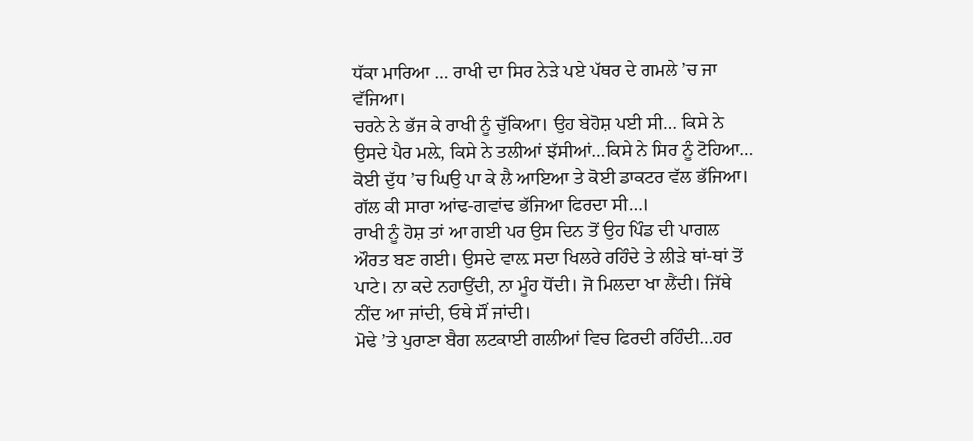ਧੱਕਾ ਮਾਰਿਆ … ਰਾਖੀ ਦਾ ਸਿਰ ਨੇੜੇ ਪਏ ਪੱਥਰ ਦੇ ਗਮਲੇ ’ਚ ਜਾ ਵੱਜਿਆ।
ਚਰਨੇ ਨੇ ਭੱਜ ਕੇ ਰਾਖੀ ਨੂੰ ਚੁੱਕਿਆ। ਉਹ ਬੇਹੋਸ਼ ਪਈ ਸੀ… ਕਿਸੇ ਨੇ ਉਸਦੇ ਪੈਰ ਮਲ਼ੇ, ਕਿਸੇ ਨੇ ਤਲੀਆਂ ਝੱਸੀਆਂ…ਕਿਸੇ ਨੇ ਸਿਰ ਨੂੰ ਟੋਹਿਆ… ਕੋਈ ਦੁੱਧ ’ਚ ਘਿਉ ਪਾ ਕੇ ਲੈ ਆਇਆ ਤੇ ਕੋਈ ਡਾਕਟਰ ਵੱਲ ਭੱਜਿਆ। ਗੱਲ ਕੀ ਸਾਰਾ ਆਂਢ-ਗਵਾਂਢ ਭੱਜਿਆ ਫਿਰਦਾ ਸੀ…।
ਰਾਖੀ ਨੂੰ ਹੋਸ਼ ਤਾਂ ਆ ਗਈ ਪਰ ਉਸ ਦਿਨ ਤੋਂ ਉਹ ਪਿੰਡ ਦੀ ਪਾਗਲ ਔਰਤ ਬਣ ਗਈ। ਉਸਦੇ ਵਾਲ਼ ਸਦਾ ਖਿਲਰੇ ਰਹਿੰਦੇ ਤੇ ਲੀੜੇ ਥਾਂ-ਥਾਂ ਤੋਂ ਪਾਟੇ। ਨਾ ਕਦੇ ਨਹਾਉਂਦੀ, ਨਾ ਮੂੰਹ ਧੋਂਦੀ। ਜੋ ਮਿਲਦਾ ਖਾ ਲੈਂਦੀ। ਜਿੱਥੇ ਨੀਂਦ ਆ ਜਾਂਦੀ, ਓਥੇ ਸੌਂ ਜਾਂਦੀ।
ਮੋਢੇ ’ਤੇ ਪੁਰਾਣਾ ਬੈਗ ਲਟਕਾਈ ਗਲੀਆਂ ਵਿਚ ਫਿਰਦੀ ਰਹਿੰਦੀ…ਹਰ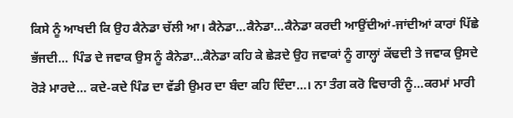ਕਿਸੇ ਨੂੰ ਆਖਦੀ ਕਿ ਉਹ ਕੈਨੇਡਾ ਚੱਲੀ ਆ। ਕੈਨੇਡਾ…ਕੈਨੇਡਾ…ਕੈਨੇਡਾ ਕਰਦੀ ਆਉਂਦੀਆਂ-ਜਾਂਦੀਆਂ ਕਾਰਾਂ ਪਿੱਛੇ ਭੱਜਦੀ… ਪਿੰਡ ਦੇ ਜਵਾਕ ਉਸ ਨੂੰ ਕੈਨੇਡਾ…ਕੈਨੇਡਾ ਕਹਿ ਕੇ ਛੇੜਦੇ ਉਹ ਜਵਾਕਾਂ ਨੂੰ ਗਾਲ੍ਹਾਂ ਕੱਢਦੀ ਤੇ ਜਵਾਕ ਉਸਦੇ ਰੋੜੇ ਮਾਰਦੇ… ਕਦੇ-ਕਦੇ ਪਿੰਡ ਦਾ ਵੱਡੀ ਉਮਰ ਦਾ ਬੰਦਾ ਕਹਿ ਦਿੰਦਾ…। ਨਾ ਤੰਗ ਕਰੋ ਵਿਚਾਰੀ ਨੂੰ…ਕਰਮਾਂ ਮਾਰੀ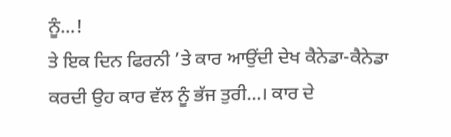ਨੂੰ…!
ਤੇ ਇਕ ਦਿਨ ਫਿਰਨੀ ’ਤੇ ਕਾਰ ਆਉਂਦੀ ਦੇਖ ਕੈਨੇਡਾ-ਕੈਨੇਡਾ ਕਰਦੀ ਉਹ ਕਾਰ ਵੱਲ ਨੂੰ ਭੱਜ ਤੁਰੀ…। ਕਾਰ ਦੇ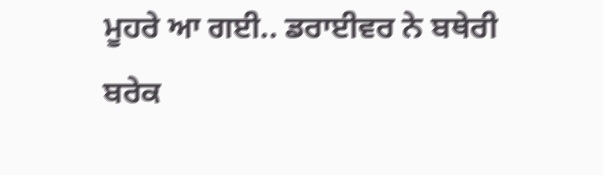ਮੂਹਰੇ ਆ ਗਈ.. ਡਰਾਈਵਰ ਨੇ ਬਥੇਰੀ ਬਰੇਕ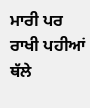ਮਾਰੀ ਪਰ ਰਾਖੀ ਪਹੀਆਂ ਥੱਲੇ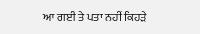ਆ ਗਈ ਤੇ ਪਤਾ ਨਹੀਂ ਕਿਹੜੇ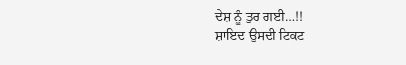ਦੇਸ਼ ਨੂੰ ਤੁਰ ਗਈ…!!
ਸ਼ਾਇਦ ਉਸਦੀ ਟਿਕਟ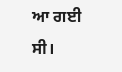ਆ ਗਈ ਸੀ।